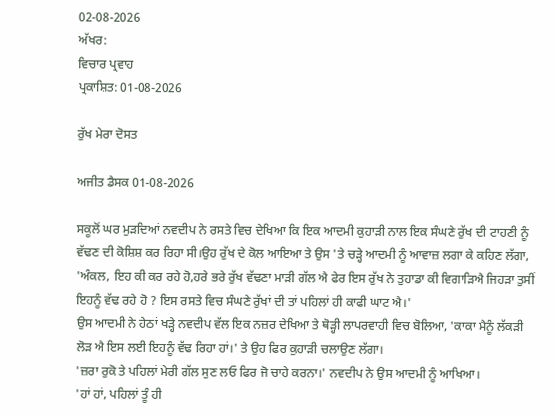02-08-2026
ਅੱਖਰ:
ਵਿਚਾਰ ਪ੍ਰਵਾਹ
ਪ੍ਰਕਾਸ਼ਿਤ: 01-08-2026

ਰੁੱਖ ਮੇਰਾ ਦੋਸਤ

ਅਜੀਤ ਡੈਸਕ 01-08-2026

ਸਕੂਲੋਂ ਘਰ ਮੁੜਦਿਆਂ ਨਵਦੀਪ ਨੇ ਰਸਤੇ ਵਿਚ ਦੇਖਿਆ ਕਿ ਇਕ ਆਦਮੀ ਕੁਹਾੜੀ ਨਾਲ ਇਕ ਸੰਘਣੇ ਰੁੱਖ ਦੀ ਟਾਹਣੀ ਨੂੰ ਵੱਢਣ ਦੀ ਕੋਸ਼ਿਸ਼ ਕਰ ਰਿਹਾ ਸੀ।ਉਹ ਰੁੱਖ ਦੇ ਕੋਲ ਆਇਆ ਤੇ ਉਸ 'ਤੇ ਚੜ੍ਹੇ ਆਦਮੀ ਨੂੰ ਆਵਾਜ਼ ਲਗਾ ਕੇ ਕਹਿਣ ਲੱਗਾ, 'ਅੰਕਲ, ਇਹ ਕੀ ਕਰ ਰਹੇ ਹੋ,ਹਰੇ ਭਰੇ ਰੁੱਖ ਵੱਢਣਾ ਮਾੜੀ ਗੱਲ ਐ ਫੇਰ ਇਸ ਰੁੱਖ ਨੇ ਤੁਹਾਡਾ ਕੀ ਵਿਗਾੜਿਐ ਜਿਹੜਾ ਤੁਸੀਂ ਇਹਨੂੰ ਵੱਢ ਰਹੇ ਹੋ ? ਇਸ ਰਸਤੇ ਵਿਚ ਸੰਘਣੇ ਰੁੱਖਾਂ ਦੀ ਤਾਂ ਪਹਿਲਾਂ ਹੀ ਕਾਫੀ ਘਾਟ ਐ।'
ਉਸ ਆਦਮੀ ਨੇ ਹੇਠਾਂ ਖੜ੍ਹੇ ਨਵਦੀਪ ਵੱਲ ਇਕ ਨਜ਼ਰ ਦੇਖਿਆ ਤੇ ਥੋੜ੍ਹੀ ਲਾਪਰਵਾਹੀ ਵਿਚ ਬੋਲਿਆ, 'ਕਾਕਾ ਮੈਨੂੰ ਲੱਕੜੀ ਲੋੜ ਐ ਇਸ ਲਈ ਇਹਨੂੰ ਵੱਢ ਰਿਹਾ ਹਾਂ।' ਤੇ ਉਹ ਫਿਰ ਕੁਹਾੜੀ ਚਲਾਉਣ ਲੱਗਾ।
'ਜ਼ਰਾ ਰੁਕੋ ਤੇ ਪਹਿਲਾਂ ਮੇਰੀ ਗੱਲ ਸੁਣ ਲਓ ਫਿਰ ਜੋ ਚਾਹੇ ਕਰਨਾ।' ਨਵਦੀਪ ਨੇ ਉਸ ਆਦਮੀ ਨੂੰ ਆਖਿਆ।
'ਹਾਂ ਹਾਂ, ਪਹਿਲਾਂ ਤੂੰ ਹੀ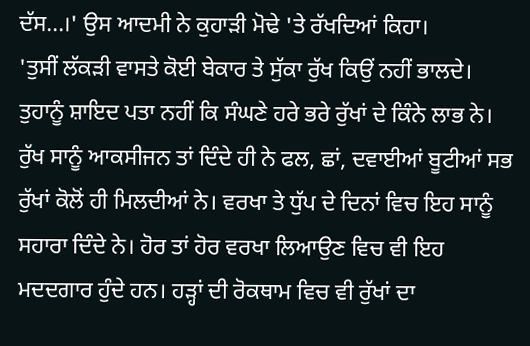ਦੱਸ...।' ਉਸ ਆਦਮੀ ਨੇ ਕੁਹਾੜੀ ਮੋਢੇ 'ਤੇ ਰੱਖਦਿਆਂ ਕਿਹਾ।
'ਤੁਸੀਂ ਲੱਕੜੀ ਵਾਸਤੇ ਕੋਈ ਬੇਕਾਰ ਤੇ ਸੁੱਕਾ ਰੁੱਖ ਕਿਉਂ ਨਹੀਂ ਭਾਲਦੇ। ਤੁਹਾਨੂੰ ਸ਼ਾਇਦ ਪਤਾ ਨਹੀਂ ਕਿ ਸੰਘਣੇ ਹਰੇ ਭਰੇ ਰੁੱਖਾਂ ਦੇ ਕਿੰਨੇ ਲਾਭ ਨੇ। ਰੁੱਖ ਸਾਨੂੰ ਆਕਸੀਜਨ ਤਾਂ ਦਿੰਦੇ ਹੀ ਨੇ ਫਲ, ਛਾਂ, ਦਵਾਈਆਂ ਬੂਟੀਆਂ ਸਭ ਰੁੱਖਾਂ ਕੋਲੋਂ ਹੀ ਮਿਲਦੀਆਂ ਨੇ। ਵਰਖਾ ਤੇ ਧੁੱਪ ਦੇ ਦਿਨਾਂ ਵਿਚ ਇਹ ਸਾਨੂੰ ਸਹਾਰਾ ਦਿੰਦੇ ਨੇ। ਹੋਰ ਤਾਂ ਹੋਰ ਵਰਖਾ ਲਿਆਉਣ ਵਿਚ ਵੀ ਇਹ ਮਦਦਗਾਰ ਹੁੰਦੇ ਹਨ। ਹੜ੍ਹਾਂ ਦੀ ਰੋਕਥਾਮ ਵਿਚ ਵੀ ਰੁੱਖਾਂ ਦਾ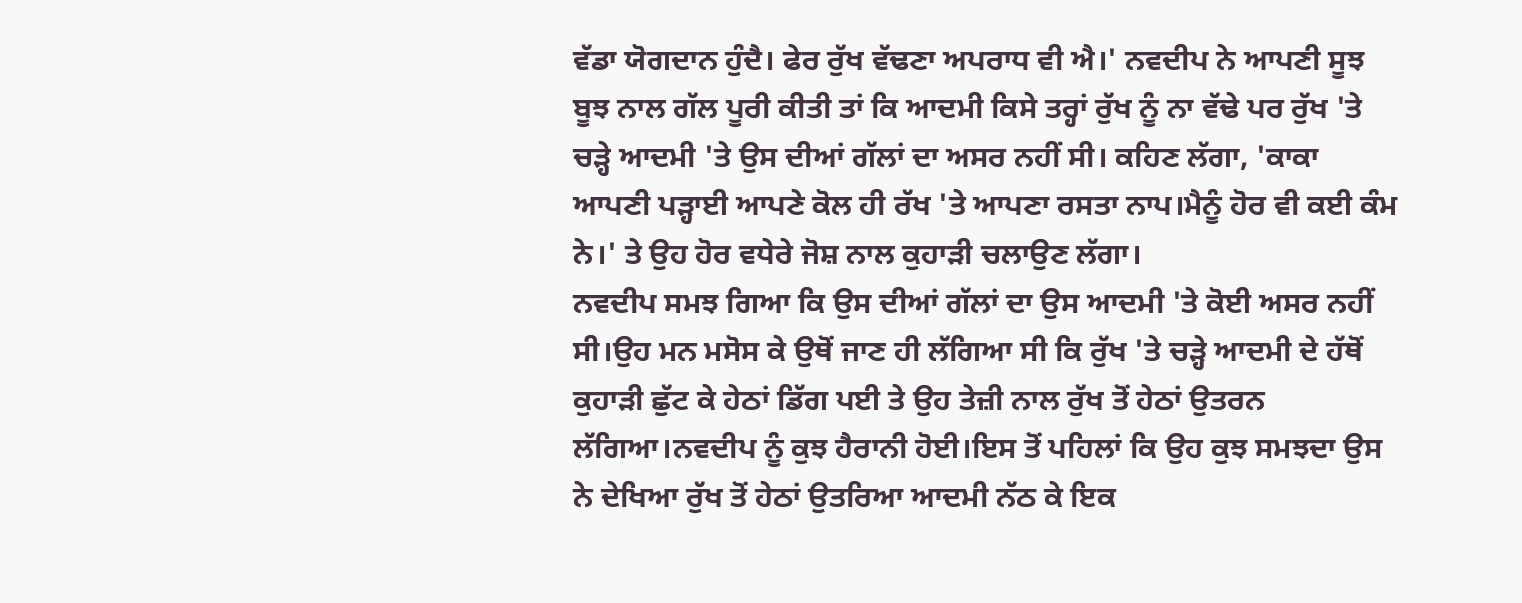ਵੱਡਾ ਯੋਗਦਾਨ ਹੁੰਦੈ। ਫੇਰ ਰੁੱਖ ਵੱਢਣਾ ਅਪਰਾਧ ਵੀ ਐ।' ਨਵਦੀਪ ਨੇ ਆਪਣੀ ਸੂਝ ਬੂਝ ਨਾਲ ਗੱਲ ਪੂਰੀ ਕੀਤੀ ਤਾਂ ਕਿ ਆਦਮੀ ਕਿਸੇ ਤਰ੍ਹਾਂ ਰੁੱਖ ਨੂੰ ਨਾ ਵੱਢੇ ਪਰ ਰੁੱਖ 'ਤੇ ਚੜ੍ਹੇ ਆਦਮੀ 'ਤੇ ਉਸ ਦੀਆਂ ਗੱਲਾਂ ਦਾ ਅਸਰ ਨਹੀਂ ਸੀ। ਕਹਿਣ ਲੱਗਾ, 'ਕਾਕਾ ਆਪਣੀ ਪੜ੍ਹਾਈ ਆਪਣੇ ਕੋਲ ਹੀ ਰੱਖ 'ਤੇ ਆਪਣਾ ਰਸਤਾ ਨਾਪ।ਮੈਨੂੰ ਹੋਰ ਵੀ ਕਈ ਕੰਮ ਨੇ।' ਤੇ ਉਹ ਹੋਰ ਵਧੇਰੇ ਜੋਸ਼ ਨਾਲ ਕੁਹਾੜੀ ਚਲਾਉਣ ਲੱਗਾ।
ਨਵਦੀਪ ਸਮਝ ਗਿਆ ਕਿ ਉਸ ਦੀਆਂ ਗੱਲਾਂ ਦਾ ਉਸ ਆਦਮੀ 'ਤੇ ਕੋਈ ਅਸਰ ਨਹੀਂ ਸੀ।ਉਹ ਮਨ ਮਸੋਸ ਕੇ ਉਥੋਂ ਜਾਣ ਹੀ ਲੱਗਿਆ ਸੀ ਕਿ ਰੁੱਖ 'ਤੇ ਚੜ੍ਹੇ ਆਦਮੀ ਦੇ ਹੱਥੋਂ ਕੁਹਾੜੀ ਛੁੱਟ ਕੇ ਹੇਠਾਂ ਡਿੱਗ ਪਈ ਤੇ ਉਹ ਤੇਜ਼ੀ ਨਾਲ ਰੁੱਖ ਤੋਂ ਹੇਠਾਂ ਉਤਰਨ ਲੱਗਿਆ।ਨਵਦੀਪ ਨੂੰ ਕੁਝ ਹੈਰਾਨੀ ਹੋਈ।ਇਸ ਤੋਂ ਪਹਿਲਾਂ ਕਿ ਉਹ ਕੁਝ ਸਮਝਦਾ ਉਸ ਨੇ ਦੇਖਿਆ ਰੁੱਖ ਤੋਂ ਹੇਠਾਂ ਉਤਰਿਆ ਆਦਮੀ ਨੱਠ ਕੇ ਇਕ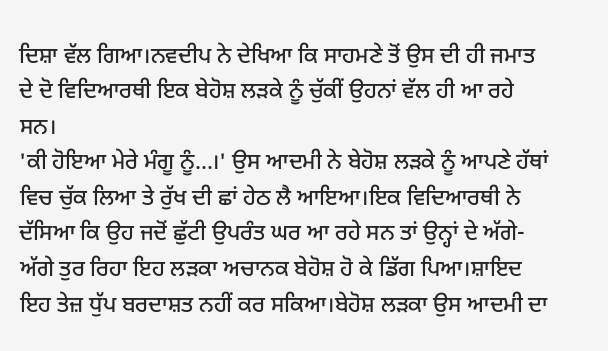ਦਿਸ਼ਾ ਵੱਲ ਗਿਆ।ਨਵਦੀਪ ਨੇ ਦੇਖਿਆ ਕਿ ਸਾਹਮਣੇ ਤੋਂ ਉਸ ਦੀ ਹੀ ਜਮਾਤ ਦੇ ਦੋ ਵਿਦਿਆਰਥੀ ਇਕ ਬੇਹੋਸ਼ ਲੜਕੇ ਨੂੰ ਚੁੱਕੀਂ ਉਹਨਾਂ ਵੱਲ ਹੀ ਆ ਰਹੇ ਸਨ।
'ਕੀ ਹੋਇਆ ਮੇਰੇ ਮੰਗੂ ਨੂੰ...।' ਉਸ ਆਦਮੀ ਨੇ ਬੇਹੋਸ਼ ਲੜਕੇ ਨੂੰ ਆਪਣੇ ਹੱਥਾਂ ਵਿਚ ਚੁੱਕ ਲਿਆ ਤੇ ਰੁੱਖ ਦੀ ਛਾਂ ਹੇਠ ਲੈ ਆਇਆ।ਇਕ ਵਿਦਿਆਰਥੀ ਨੇ ਦੱਸਿਆ ਕਿ ਉਹ ਜਦੋਂ ਛੁੱਟੀ ਉਪਰੰਤ ਘਰ ਆ ਰਹੇ ਸਨ ਤਾਂ ਉਨ੍ਹਾਂ ਦੇ ਅੱਗੇ-ਅੱਗੇ ਤੁਰ ਰਿਹਾ ਇਹ ਲੜਕਾ ਅਚਾਨਕ ਬੇਹੋਸ਼ ਹੋ ਕੇ ਡਿੱਗ ਪਿਆ।ਸ਼ਾਇਦ ਇਹ ਤੇਜ਼ ਧੁੱਪ ਬਰਦਾਸ਼ਤ ਨਹੀਂ ਕਰ ਸਕਿਆ।ਬੇਹੋਸ਼ ਲੜਕਾ ਉਸ ਆਦਮੀ ਦਾ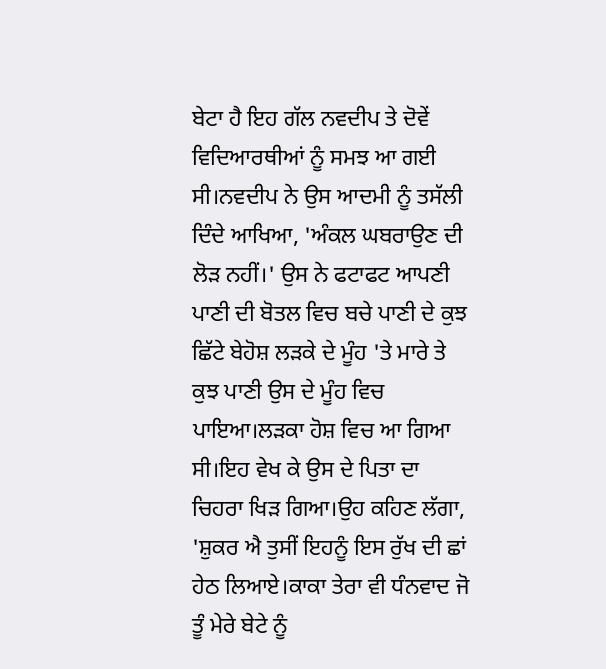ਬੇਟਾ ਹੈ ਇਹ ਗੱਲ ਨਵਦੀਪ ਤੇ ਦੋਵੇਂ ਵਿਦਿਆਰਥੀਆਂ ਨੂੰ ਸਮਝ ਆ ਗਈ ਸੀ।ਨਵਦੀਪ ਨੇ ਉਸ ਆਦਮੀ ਨੂੰ ਤਸੱਲੀ ਦਿੰਦੇ ਆਖਿਆ, 'ਅੰਕਲ ਘਬਰਾਉਣ ਦੀ ਲੋੜ ਨਹੀਂ।' ਉਸ ਨੇ ਫਟਾਫਟ ਆਪਣੀ ਪਾਣੀ ਦੀ ਬੋਤਲ ਵਿਚ ਬਚੇ ਪਾਣੀ ਦੇ ਕੁਝ ਛਿੱਟੇ ਬੇਹੋਸ਼ ਲੜਕੇ ਦੇ ਮੂੰਹ 'ਤੇ ਮਾਰੇ ਤੇ ਕੁਝ ਪਾਣੀ ਉਸ ਦੇ ਮੂੰਹ ਵਿਚ ਪਾਇਆ।ਲੜਕਾ ਹੋਸ਼ ਵਿਚ ਆ ਗਿਆ ਸੀ।ਇਹ ਵੇਖ ਕੇ ਉਸ ਦੇ ਪਿਤਾ ਦਾ ਚਿਹਰਾ ਖਿੜ ਗਿਆ।ਉਹ ਕਹਿਣ ਲੱਗਾ, 'ਸ਼ੁਕਰ ਐ ਤੁਸੀਂ ਇਹਨੂੰ ਇਸ ਰੁੱਖ ਦੀ ਛਾਂ ਹੇਠ ਲਿਆਏ।ਕਾਕਾ ਤੇਰਾ ਵੀ ਧੰਨਵਾਦ ਜੋ ਤੂੰ ਮੇਰੇ ਬੇਟੇ ਨੂੰ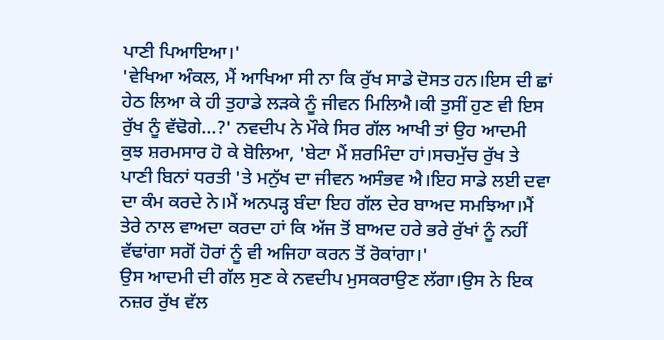ਪਾਣੀ ਪਿਆਇਆ।'
'ਵੇਖਿਆ ਅੰਕਲ, ਮੈਂ ਆਖਿਆ ਸੀ ਨਾ ਕਿ ਰੁੱਖ ਸਾਡੇ ਦੋਸਤ ਹਨ।ਇਸ ਦੀ ਛਾਂ ਹੇਠ ਲਿਆ ਕੇ ਹੀ ਤੁਹਾਡੇ ਲੜਕੇ ਨੂੰ ਜੀਵਨ ਮਿਲਿਐ।ਕੀ ਤੁਸੀਂ ਹੁਣ ਵੀ ਇਸ ਰੁੱਖ ਨੂੰ ਵੱਢੋਗੇ...?' ਨਵਦੀਪ ਨੇ ਮੌਕੇ ਸਿਰ ਗੱਲ ਆਖੀ ਤਾਂ ਉਹ ਆਦਮੀ ਕੁਝ ਸ਼ਰਮਸਾਰ ਹੋ ਕੇ ਬੋਲਿਆ, 'ਬੇਟਾ ਮੈਂ ਸ਼ਰਮਿੰਦਾ ਹਾਂ।ਸਚਮੁੱਚ ਰੁੱਖ ਤੇ ਪਾਣੀ ਬਿਨਾਂ ਧਰਤੀ 'ਤੇ ਮਨੁੱਖ ਦਾ ਜੀਵਨ ਅਸੰਭਵ ਐ।ਇਹ ਸਾਡੇ ਲਈ ਦਵਾ ਦਾ ਕੰਮ ਕਰਦੇ ਨੇ।ਮੈਂ ਅਨਪੜ੍ਹ ਬੰਦਾ ਇਹ ਗੱਲ ਦੇਰ ਬਾਅਦ ਸਮਝਿਆ।ਮੈਂ ਤੇਰੇ ਨਾਲ ਵਾਅਦਾ ਕਰਦਾ ਹਾਂ ਕਿ ਅੱਜ ਤੋਂ ਬਾਅਦ ਹਰੇ ਭਰੇ ਰੁੱਖਾਂ ਨੂੰ ਨਹੀਂ ਵੱਢਾਂਗਾ ਸਗੋਂ ਹੋਰਾਂ ਨੂੰ ਵੀ ਅਜਿਹਾ ਕਰਨ ਤੋਂ ਰੋਕਾਂਗਾ।'
ਉਸ ਆਦਮੀ ਦੀ ਗੱਲ ਸੁਣ ਕੇ ਨਵਦੀਪ ਮੁਸਕਰਾਉਣ ਲੱਗਾ।ਉਸ ਨੇ ਇਕ ਨਜ਼ਰ ਰੁੱਖ ਵੱਲ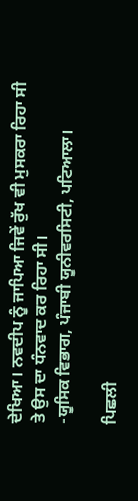ਦੇਖਿਆ। ਨਵਦੀਪ ਨੂੰ ਜਾਪਿਆ ਜਿਵੇਂ ਰੁੱਖ ਵੀ ਮੁਸਕਰਾ ਰਿਹਾ ਸੀ ਤੇ ਉਸ ਦਾ ਧੰਨਵਾਦ ਕਰ ਰਿਹਾ ਸੀ।
-ਯੂਸਿਕ ਵਿਭਾਗ, ਪੰਜਾਬੀ ਯੂਨੀਵਰਸਿਟੀ, ਪਟਿਆਲਾ।

ਪਿਛਲੀ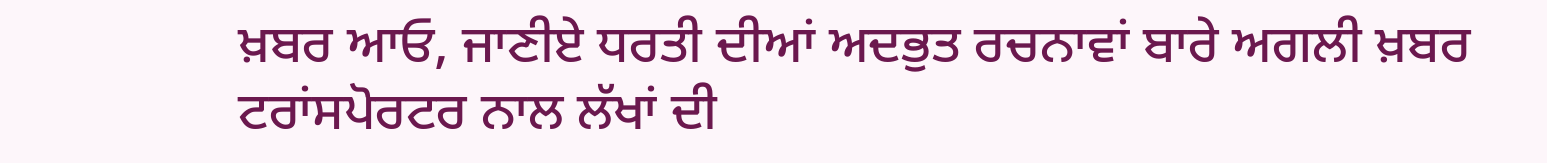ਖ਼ਬਰ ਆਓ, ਜਾਣੀਏ ਧਰਤੀ ਦੀਆਂ ਅਦਭੁਤ ਰਚਨਾਵਾਂ ਬਾਰੇ ਅਗਲੀ ਖ਼ਬਰ ਟਰਾਂਸਪੋਰਟਰ ਨਾਲ ਲੱਖਾਂ ਦੀ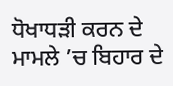ਧੋਖਾਧੜੀ ਕਰਨ ਦੇ ਮਾਮਲੇ ’ਚ ਬਿਹਾਰ ਦੇ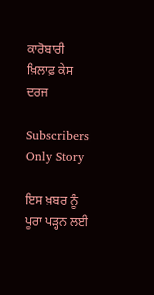ਕਾਰੋਬਾਰੀ ਖ਼ਿਲਾਫ਼ ਕੇਸ ਦਰਜ

Subscribers Only Story

ਇਸ ਖ਼ਬਰ ਨੂੰ ਪੂਰਾ ਪੜ੍ਹਨ ਲਈ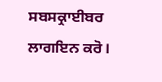ਸਬਸਕ੍ਰਾਈਬਰ ਲਾਗਇਨ ਕਰੋ।